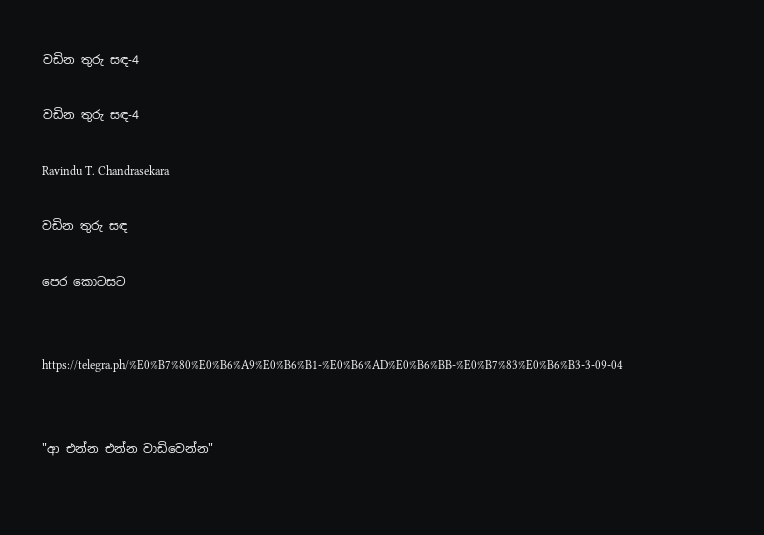වඩින තුරු සඳ-4

වඩින තුරු සඳ-4

Ravindu T. Chandrasekara

වඩින තුරු සඳ

පෙර කොටසට


https://telegra.ph/%E0%B7%80%E0%B6%A9%E0%B6%B1-%E0%B6%AD%E0%B6%BB-%E0%B7%83%E0%B6%B3-3-09-04


"ආ එන්න එන්න වාඩිවෙන්න"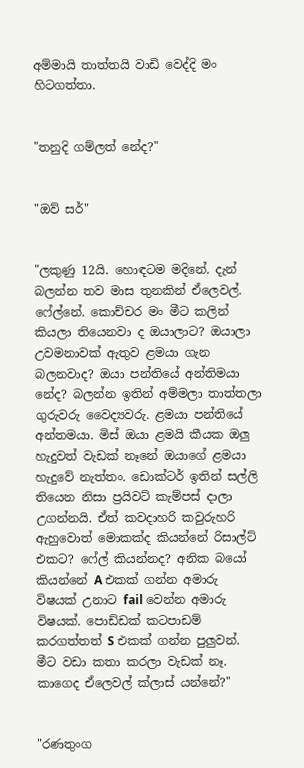අම්මායි තාත්තයි වාඩි වෙද්දි මං හිටගත්තා.


"තනුදි ගම්ලත් නේද?"


"ඔව් සර්"


"ලකුණු 12යි. හොඳටම මදිනේ. දැන් බලන්න තව මාස තුනකින් ඒලෙවල්. ෆේල්නේ. කොච්චර මං මීට කලින් කියලා තියෙනවා ද ඔයාලාට? ඔයාලා උවමනාවක් ඇතුව ළමයා ගැන බලනවාද? ඔයා පන්තියේ අන්තිමයා නේද? බලන්න ඉතින් අම්මලා තාත්තලා ගුරුවරු වෛද්‍යවරු. ළමයා පන්තියේ අන්තමයා. මිස් ඔයා ළමයි කීයක ඔලු හැදුවත් වැඩක් නෑනේ ඔයාගේ ළමයා හැදුවේ නැත්තං. ඩොක්ටර් ඉතින් සල්ලි තියෙන නිසා ප්‍රයිවට් කැම්පස් දාලා උගන්නයි. ඒත් කවදාහරි කවුරුහරි ඇහුවොත් මොකක්ද කියන්නේ රිසාල්ට් එකට? ෆේල් කියන්නද? අනික බයෝ කියන්නේ A එකක් ගන්න අමාරු විෂයක් උනාට fail වෙන්න අමාරු විෂයක්. පොඩ්ඩක් කටපාඩම් කරගත්තත් S එකක් ගන්න පුලුවන්. මීට වඩා කතා කරලා වැඩක් නෑ. කාගෙද ඒලෙවල් ක්ලාස් යන්නේ?"


"රණතුංග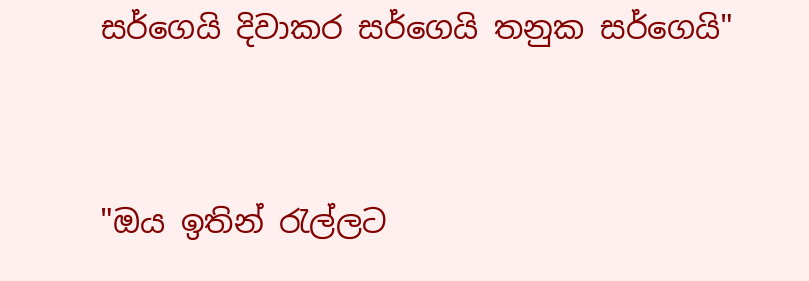සර්ගෙයි දිවාකර සර්ගෙයි තනුක සර්ගෙයි"


"ඔය ඉතින් රැල්ලට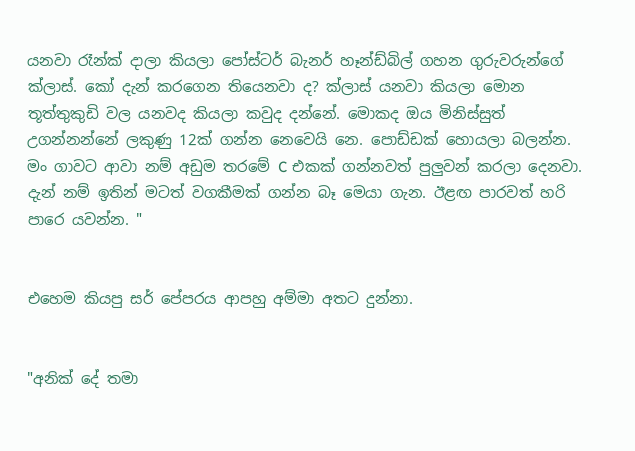යනවා රෑන්ක් දාලා කියලා පෝස්ටර් බැනර් හෑන්ඩ්බිල් ගහන ගුරුවරුන්ගේ ක්ලාස්. කෝ දැන් කරගෙන තියෙනවා ද? ක්ලාස් යනවා කියලා මොන තූත්තුකුඩි වල යනවද කියලා කවුද දන්නේ. මොකද ඔය මිනිස්සුත් උගන්නන්නේ ලකුණු 12ක් ගන්න නෙවෙයි නෙ. පොඩ්ඩක් හොයලා බලන්න. මං ගාවට ආවා නම් අඩුම තරමේ C එකක් ගන්නවත් පුලුවන් කරලා දෙනවා. දැන් නම් ඉතින් මටත් වගකීමක් ගන්න බෑ මෙයා ගැන. ඊළඟ පාරවත් හරි පාරෙ යවන්න. "


එහෙම කියපු සර් පේපරය ආපහු අම්මා අතට දුන්නා.


"අනික් දේ තමා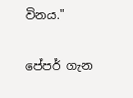විනය."

පේපර් ගැන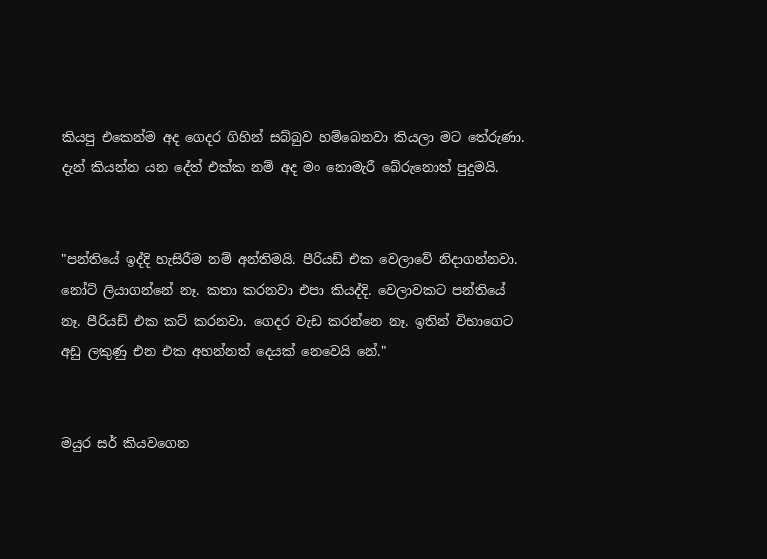කියපු එකෙන්ම අද ගෙදර ගිහින් සබ්බුව හම්බෙනවා කියලා මට තේරුණා. දැන් කියන්න යන දේත් එක්ක නම් අද මං නොමැරී බේරුනොත් පුදුමයි.


"පන්තියේ ඉද්දි හැසිරීම නම් අන්තිමයි. පීරියඩ් එක වෙලාවේ නිදාගන්නවා. නෝට් ලියාගන්නේ නෑ. කතා කරනවා එපා කියද්දි. වෙලාවකට පන්තියේ නෑ. පීරියඩ් එක කට් කරනවා. ගෙදර වැඩ කරන්නෙ නෑ. ඉතින් විභාගෙට අඩු ලකුණු එන එක අහන්නත් දෙයක් නෙවෙයි නේ."


මයුර සර් කියවගෙන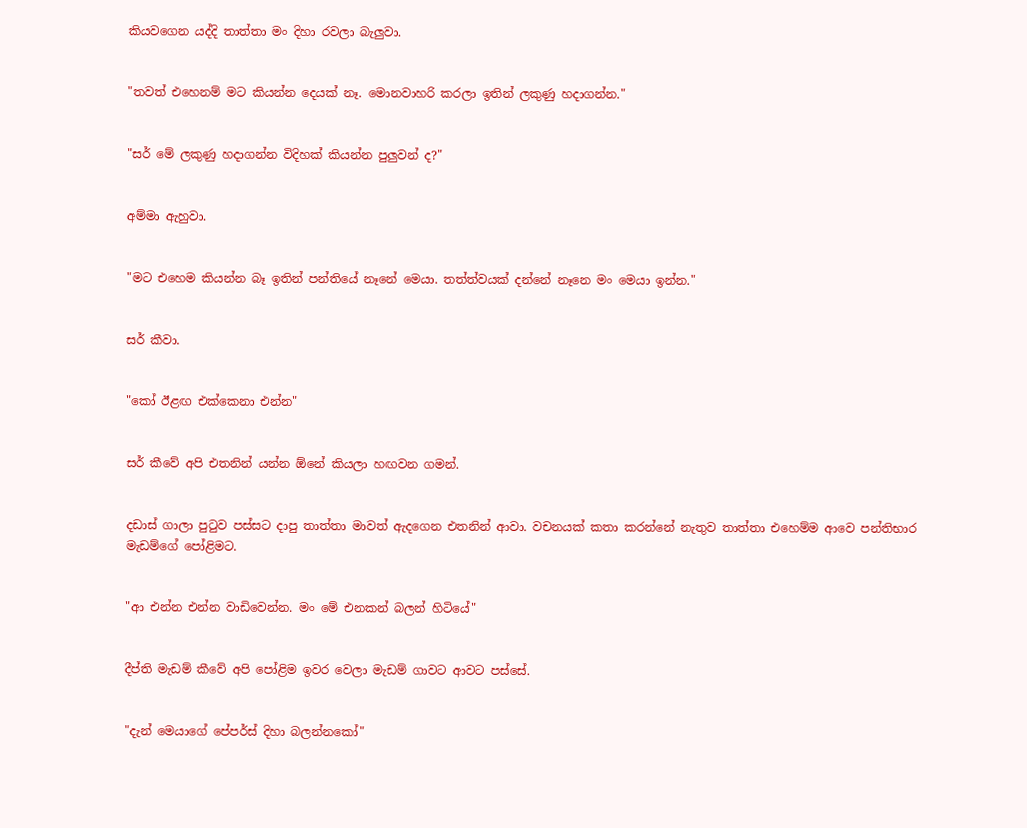කියවගෙන යද්දි තාත්තා මං දිහා රවලා බැලුවා.


"තවත් එහෙනම් මට කියන්න දෙයක් නෑ. මොනවාහරි කරලා ඉතින් ලකුණු හදාගන්න."


"සර් මේ ලකුණු හදාගන්න විදිහක් කියන්න පුලුවන් ද?"


අම්මා ඇහුවා.


"මට එහෙම කියන්න බෑ ඉතින් පන්තියේ නෑනේ මෙයා. තත්ත්වයක් දන්නේ නෑනෙ මං මෙයා ඉන්න."


සර් කීවා.


"කෝ ඊළඟ එක්කෙනා එන්න"


සර් කීවේ අපි එතනින් යන්න ඕනේ කියලා හඟවන ගමන්.


දඩාස් ගාලා පුටුව පස්සට දාපු තාත්තා මාවත් ඇදගෙන එතනින් ආවා. වචනයක් කතා කරන්නේ නැතුව තාත්තා එහෙම්ම ආවෙ පන්තිභාර මැඩම්ගේ පෝළිමට.


"ආ එන්න එන්න වාඩිවෙන්න. මං මේ එනකන් බලන් හිටියේ"


දීප්ති මැඩම් කීවේ අපි පෝළිම ඉවර වෙලා මැඩම් ගාවට ආවට පස්සේ.


"දැන් මෙයාගේ පේපර්ස් දිහා බලන්නකෝ"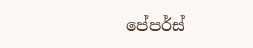පේපර්ස්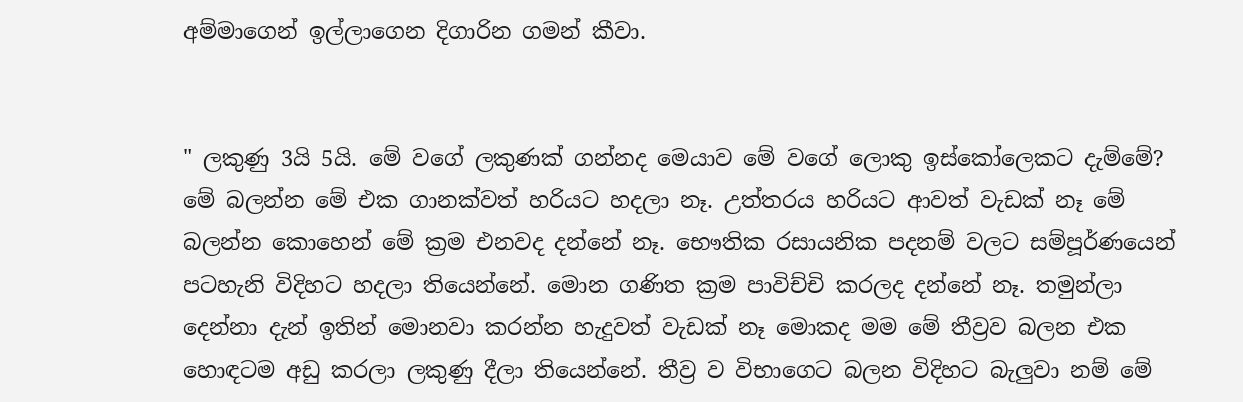අම්මාගෙන් ඉල්ලාගෙන දිගාරින ගමන් කීවා.


" ලකුණු 3යි 5යි. මේ වගේ ලකුණක් ගන්නද මෙයාව මේ වගේ ලොකු ඉස්කෝලෙකට දැම්මේ? මේ බලන්න මේ එක ගානක්වත් හරියට හදලා නෑ. උත්තරය හරියට ආවත් වැඩක් නෑ මේ බලන්න කොහෙන් මේ ක්‍රම එනවද දන්නේ නෑ. භෞතික රසායනික පදනම් වලට සම්පූර්ණයෙන් පටහැනි විදිහට හදලා තියෙන්නේ. මොන ගණිත ක්‍රම පාවිච්චි කරලද දන්නේ නෑ. තමුන්ලා දෙන්නා දැන් ඉතින් මොනවා කරන්න හැදුවත් වැඩක් නෑ මොකද මම මේ තීව්‍රව බලන එක හොඳටම අඩු කරලා ලකුණු දීලා තියෙන්නේ. තීව්‍ර ව විභාගෙට බලන විදිහට බැලුවා නම් මේ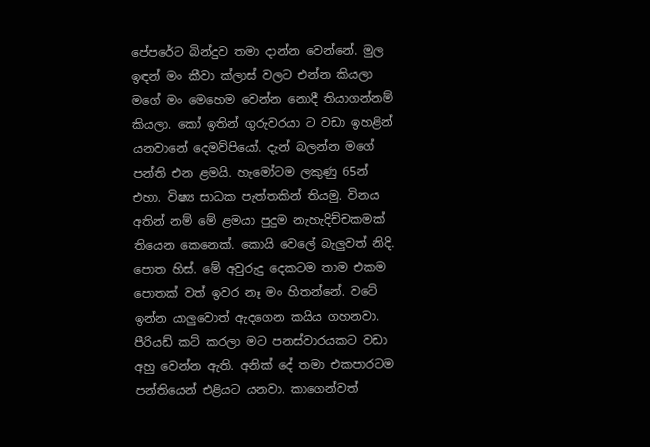පේපරේට බින්දුව තමා දාන්න වෙන්නේ. මුල ඉඳන් මං කීවා ක්ලාස් වලට එන්න කියලා මගේ මං මෙහෙම වෙන්න නොදී තියාගන්නම් කියලා. කෝ ඉතින් ගුරුවරයා ට වඩා ඉහළින් යනවානේ දෙමව්පියෝ. දැන් බලන්න මගේ පන්ති එන ළමයි. හැමෝටම ලකුණු 65න් එහා. විෂ්‍ය සාධක පැත්තකින් තියමු. විනය අතින් නම් මේ ළමයා පුදුම නැහැදිච්චකමක් තියෙන කෙනෙක්. කොයි වෙලේ බැලුවත් නිදි. පොත හිස්. මේ අවුරුදු දෙකටම තාම එකම පොතක් වත් ඉවර නෑ මං හිතන්නේ. වටේ ඉන්න යාලුවොත් ඇදගෙන කයිය ගහනවා. පීරියඩ් කට් කරලා මට පනස්වාරයකට වඩා අහු වෙන්න ඇති. අනික් දේ තමා එකපාරටම පන්තියෙන් එළියට යනවා. කාගෙන්වත්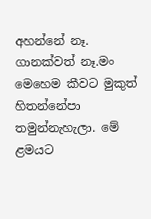අහන්නේ නෑ. ගානක්වත් නෑ.මං මෙහෙම කීවට මුකුත් හිතන්නේපා තමුන්නැහැලා. මේ ළමයට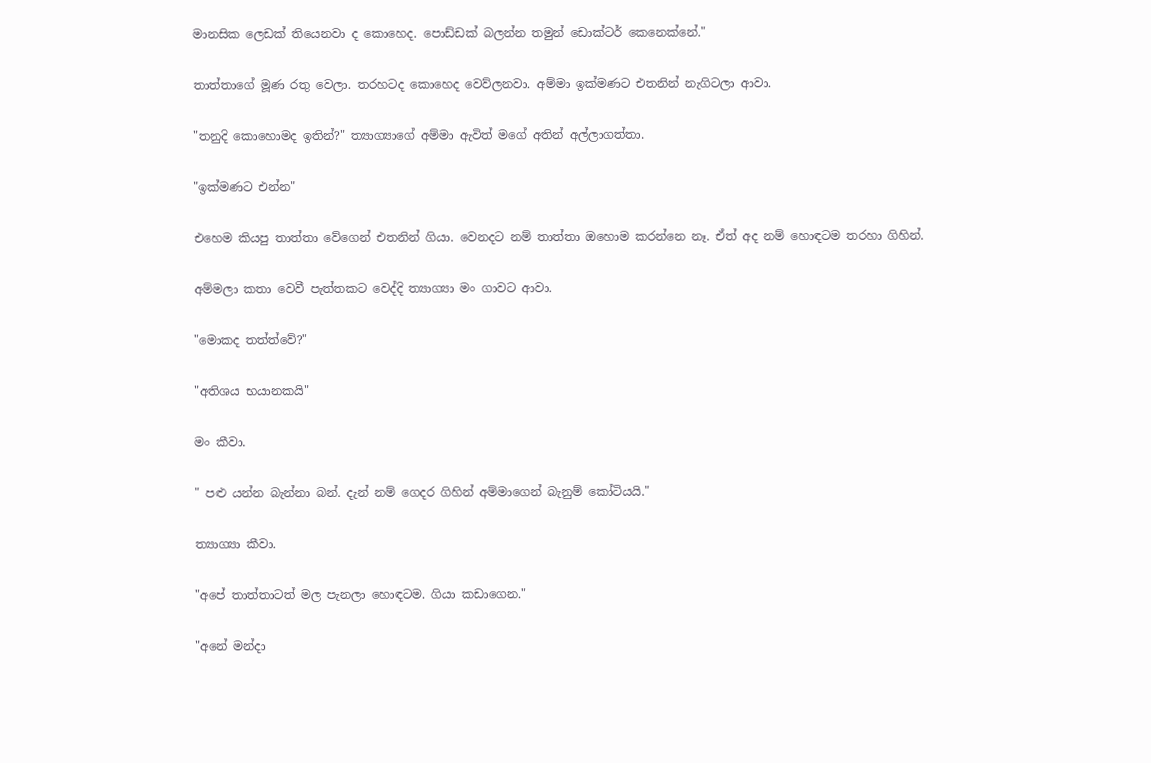මානසික ලෙඩක් තියෙනවා ද කොහෙද. පොඩ්ඩක් බලන්න තමුන් ඩොක්ටර් කෙනෙක්නේ."


තාත්තාගේ මූණ රතු වෙලා. තරහටද කොහෙද වෙව්ලනවා. අම්මා ඉක්මණට එතනින් නැගිටලා ආවා.


"තනුදි කොහොමද ඉතින්?" ත්‍යාග්‍යාගේ අම්මා ඇවිත් මගේ අතින් අල්ලාගත්තා.


"ඉක්මණට එන්න"


එහෙම කියපු තාත්තා වේගෙන් එතනින් ගියා. වෙනදට නම් තාත්තා ඔහොම කරන්නෙ නෑ. ඒත් අද නම් හොඳටම තරහා ගිහින්.


අම්මලා කතා වෙවී පැත්තකට වෙද්දි ත්‍යාග්‍යා මං ගාවට ආවා.


"මොකද තත්ත්වේ?"


"අතිශය භයානකයි"


මං කීවා.


" පළු යන්න බැන්නා බන්. දැන් නම් ගෙදර ගිහින් අම්මාගෙන් බැනුම් කෝටියයි."


ත්‍යාග්‍යා කීවා.


"අපේ තාත්තාටත් මල පැනලා හොඳටම. ගියා කඩාගෙන."


"අනේ මන්දා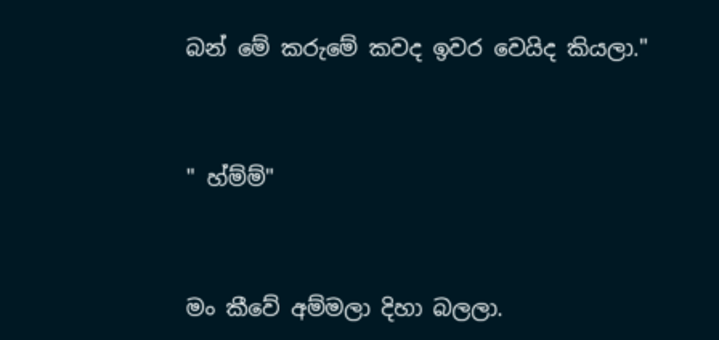බන් මේ කරුමේ කවද ඉවර වෙයිද කියලා."


" හ්ම්ම්"


මං කීවේ අම්මලා දිහා බලලා.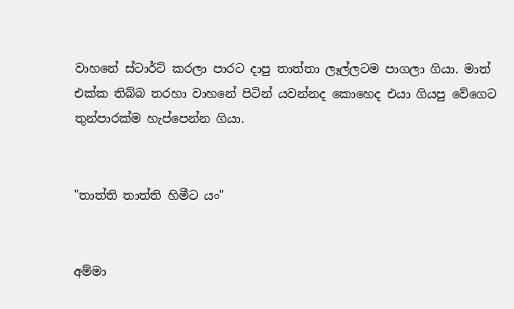වාහනේ ස්ටාර්ට් කරලා පාරට දාපු තාත්තා ලෑල්ලටම පාගලා ගියා. මාත් එක්ක තිබ්බ තරහා වාහනේ පිටින් යවන්නද කොහෙද එයා ගියපු වේගෙට තුන්පාරක්ම හැප්පෙන්න ගියා.


"තාත්ති තාත්‍ති හිමීට යං"


අම්මා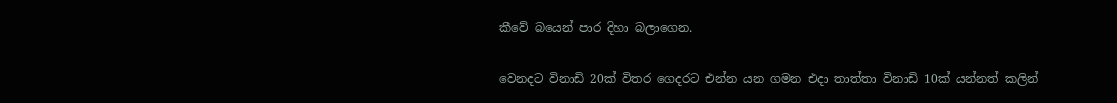කීවේ බයෙන් පාර දිහා බලාගෙන.


වෙනදට විනාඩි 20ක් විතර ගෙදරට එන්න යන ගමන එදා තාත්තා විනාඩි 10ක් යන්නත් කලින්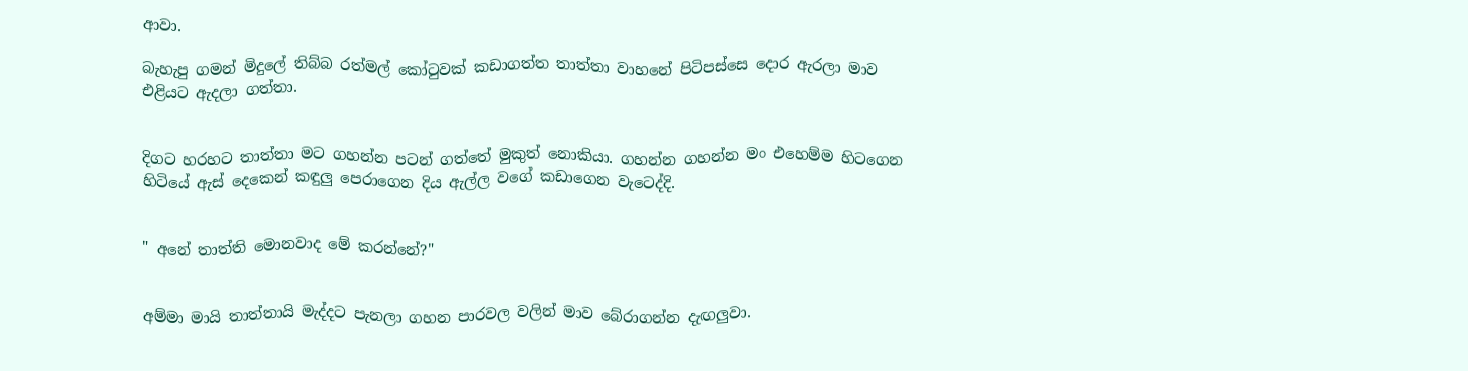ආවා.

බැහැපු ගමන් මිදුලේ තිබ්බ රත්මල් කෝටුවක් කඩාගත්ත තාත්තා වාහනේ පිටිපස්සෙ දොර ඇරලා මාව එළියට ඇදලා ගත්තා.


දිගට හරහට තාත්තා මට ගහන්න පටන් ගත්තේ මුකුත් නොකියා. ගහන්න ගහන්න මං එහෙම්ම හිටගෙන හිටියේ ඇස් දෙකෙන් කඳුලු පෙරාගෙන දිය ඇල්ල වගේ කඩාගෙන වැටෙද්දි.


" අනේ තාත්ති මොනවාද මේ කරන්නේ?"


අම්මා මායි තාත්තායි මැද්දට පැනලා ගහන පාරවල වලින් මාව බේරාගන්න දැඟලුවා.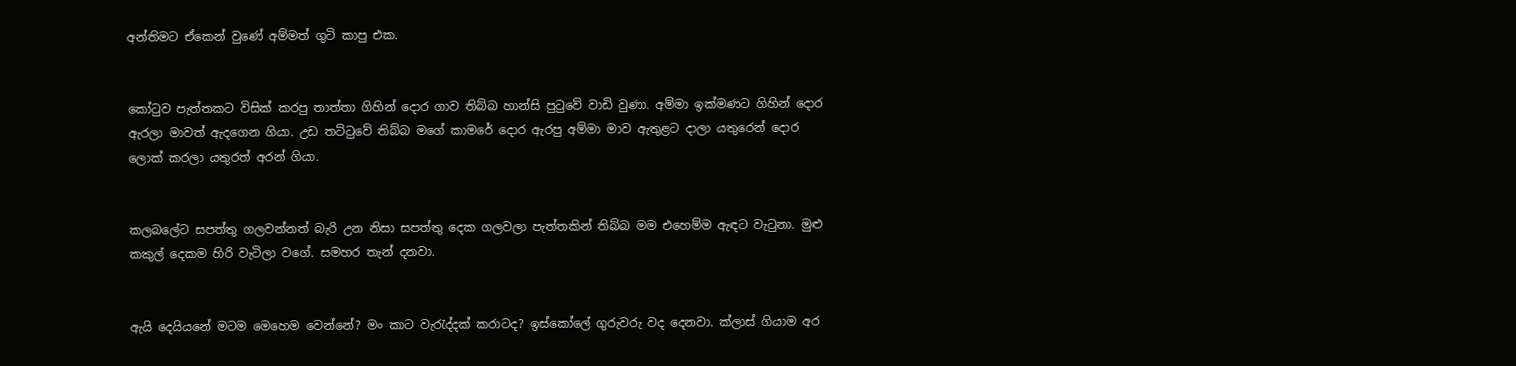අන්තිමට ඒකෙන් වුණේ අම්මත් ගුටි කාපු එක.


කෝටුව පැත්තකට විසික් කරපු තාත්තා ගිහින් දොර ගාව තිබ්බ හාන්සි පුටුවේ වාඩි වුණා. අම්මා ඉක්මණට ගිහින් දොර ඇරලා මාවත් ඇදගෙන ගියා. උඩ තට්ටුවේ තිබ්බ මගේ කාමරේ දොර ඇරපු අම්මා මාව ඇතුළට දාලා යතුරෙන් දොර ලොක් කරලා යතුරත් අරන් ගියා.


කලබලේට සපත්තු ගලවන්නත් බැරි උන නිසා සපත්තු දෙක ගලවලා පැත්තකින් තිබ්බ මම එහෙම්ම ඇඳට වැටුනා. මුළු කකුල් දෙකම හිරි වැටිලා වගේ. සමහර තැන් දනවා.


ඇයි දෙයියනේ මටම මෙහෙම වෙන්නේ? මං කාට වැරැද්දක් කරාටද? ඉස්කෝලේ ගුරුවරු වද දෙනවා. ක්ලාස් ගියාම අර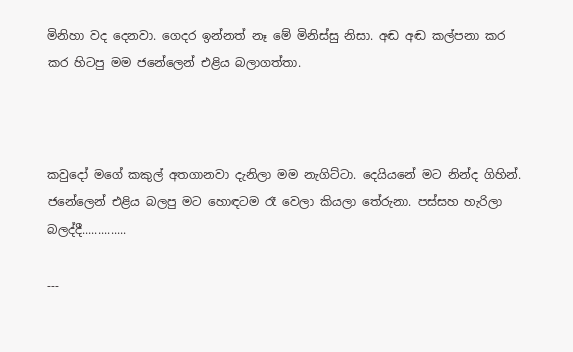මිනිහා වද දෙනවා. ගෙදර ඉන්නත් නෑ මේ මිනිස්සු නිසා. අඬ අඬ කල්පනා කර කර හිටපු මම ජනේලෙන් එළිය බලාගත්තා.



කවුදෝ මගේ කකුල් අතගානවා දැනිලා මම නැගිට්ටා. දෙයියනේ මට නින්ද ගිහින්. ජනේලෙන් එළිය බලපු මට හොඳටම රෑ වෙලා කියලා තේරුනා. පස්සහ හැරිලා බලද්දී..............

---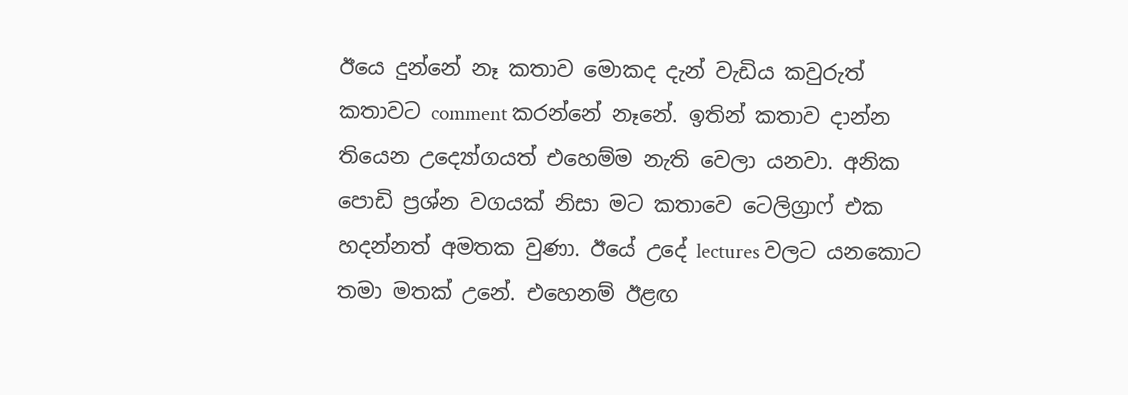ඊයෙ දුන්නේ නෑ කතාව මොකද දැන් වැඩිය කවුරුත් කතාවට comment කරන්නේ නෑනේ. ඉතින් කතාව දාන්න තියෙන උද්‍යෝගයත් එහෙම්ම නැති වෙලා යනවා. අනික පොඩි ප්‍රශ්න වගයක් නිසා මට කතාවෙ ටෙලිග්‍රාෆ් එක හදන්නත් අමතක වුණා. ඊයේ උදේ lectures වලට යනකොට තමා මතක් උනේ. එහෙනම් ඊළඟ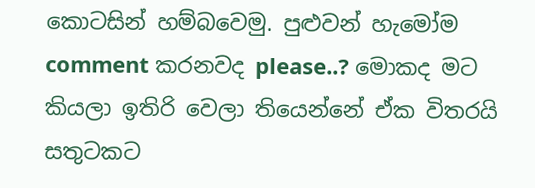කොටසින් හම්බවෙමු. පුළුවන් හැමෝම comment කරනවද please..? මොකද මට කියලා ඉතිරි වෙලා තියෙන්නේ ඒක විතරයි සතුටකට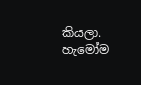කියලා. හැමෝම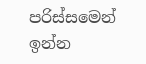පරිස්සමෙන් ඉන්න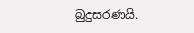බුදුසරණයි.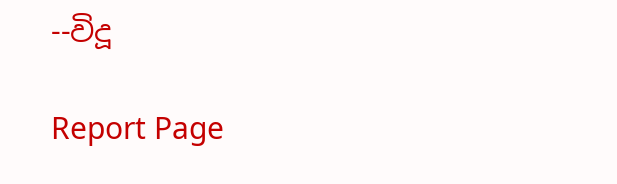--විදූ

Report Page